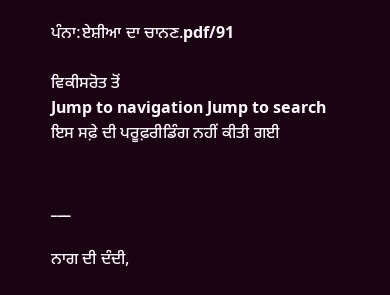ਪੰਨਾ:ਏਸ਼ੀਆ ਦਾ ਚਾਨਣ.pdf/91

ਵਿਕੀਸਰੋਤ ਤੋਂ
Jump to navigation Jump to search
ਇਸ ਸਫ਼ੇ ਦੀ ਪਰੂਫ਼ਰੀਡਿੰਗ ਨਹੀਂ ਕੀਤੀ ਗਈ


___

ਨਾਗ ਦੀ ਦੰਦੀ,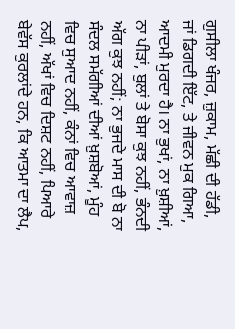ਗੁਸੀਲਾ ਖੰਜਰ, ਜ਼ੁਕਾਮ, ਮੱਛੀ ਦੀ ਹੱਡੀ, ਜਾਂ ਡਿਗਦੀ ਇੱਟ, ਤੇ ਜੀਵਨ ਮੁਕ ਗਿਆ, ਆਦਮੀ ਮੁਰਦਾ ਹੈ। ਨਾ ਭੁਖਾਂ, ਨਾ ਖ਼ੁਸ਼ੀਆਂ, ਨਾ ਪੀੜਾਂ, ਬੁਲਾਂ ਤੇ ਬੋਸਾ ਕੁਝ ਨਹੀਂ, ਭੰਨਦੀ ਅੱਗ ਕੁਝ ਨਹੀਂ; ਨਾ ਭੁਜਦੇ ਮਾਸ ਦੀ ਬੋ ਨਾ ਸੰਦਲ ਸਮੱਗੀਆਂ ਦੀਆਂ ਖ਼ੁਸ਼ਬੋਆਂ, ਮੂੰਹ ਵਿਚ ਸੁਆਦ ਨਹੀਂ, ਕੰਨਾਂ ਵਿਚ ਆਵਾਜ਼ ਨਹੀਂ, ਅੱਖਾਂ ਵਿਚ ਦਿਸ਼ਟ ਨਹੀਂ, ਪਿਆਰੇ ਬੇਵੱਸ ਕੁਰਲਾਂਦੇ ਹਨ, ਕਿ ਆਤਮਾ ਦਾ ਲੈਪ,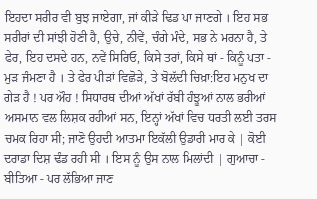ਇਹਦਾ ਸਰੀਰ ਵੀ ਬੁਝ ਜਾਏਗਾ, ਜਾਂ ਕੀੜੇ ਢਿਡ ਪਾ ਜਾਣਗੇ । ਇਹ ਸਭ ਸਰੀਰਾਂ ਦੀ ਸਾਂਝੀ ਹੋਣੀ ਹੈ, ਉਚੇ, ਨੀਵੇਂ, ਚੰਗੇ ਮੰਦੇ, ਸਭ ਨੇ ਮਰਨਾ ਹੈ, ਤੇ ਫੇਰ, ਇਹ ਦਸਦੇ ਹਨ, ਨਵੇਂ ਸਿਰਿਓ, ਕਿਸੇ ਤਰਾਂ, ਕਿਸੇ ਥਾਂ - ਕਿਨੂੰ ਪਤਾ - ਮੁੜ ਜੰਮਣਾ ਹੈ । ਤੇ ਫੇਰ ਪੀੜਾਂ ਵਿਛੋੜੇ, ਤੇ ਬੋਲੱਦੀ ਚਿਖ਼ਾ:ਇਹ ਮਨੁਖ ਦਾ ਗੇੜ ਹੈ ! ਪਰ ਔਹ ! ਸਿਧਾਰਥ ਦੀਆਂ ਅੱਖਾਂ ਰੱਬੀ ਹੰਝੂਆਂ ਨਾਲ ਭਰੀਆਂ ਅਸਮਾਨ ਵਲ ਲਿਸ਼ਕ ਰਹੀਆਂ ਸਨ, ਇਨ੍ਹਾਂ ਅੱਖਾਂ ਵਿਚ ਧਰਤੀ ਲਈ ਤਰਸ ਚਮਕ ਰਿਹਾ ਸੀ; ਜਾਣੋ ਉਹਦੀ ਆਤਮਾ ਇਕੱਲੀ ਉਡਾਰੀ ਮਾਰ ਕੇ | ਕੋਈ ਦਰਾਡਾ ਦਿਸ਼ ਢੰਡ ਰਹੀ ਸੀ । ਇਸ ਨੂੰ ਉਸ ਨਾਲ ਮਿਲਾਂਦੀ | ਗੁਆਚਾ - ਬੀਤਿਆ - ਪਰ ਲੱਭਿਆ ਜਾਣ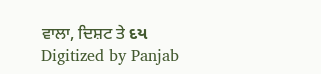ਵਾਲਾ, ਦਿਸ਼ਟ ਤੇ દય Digitized by Panjab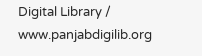Digital Library / www.panjabdigilib.org